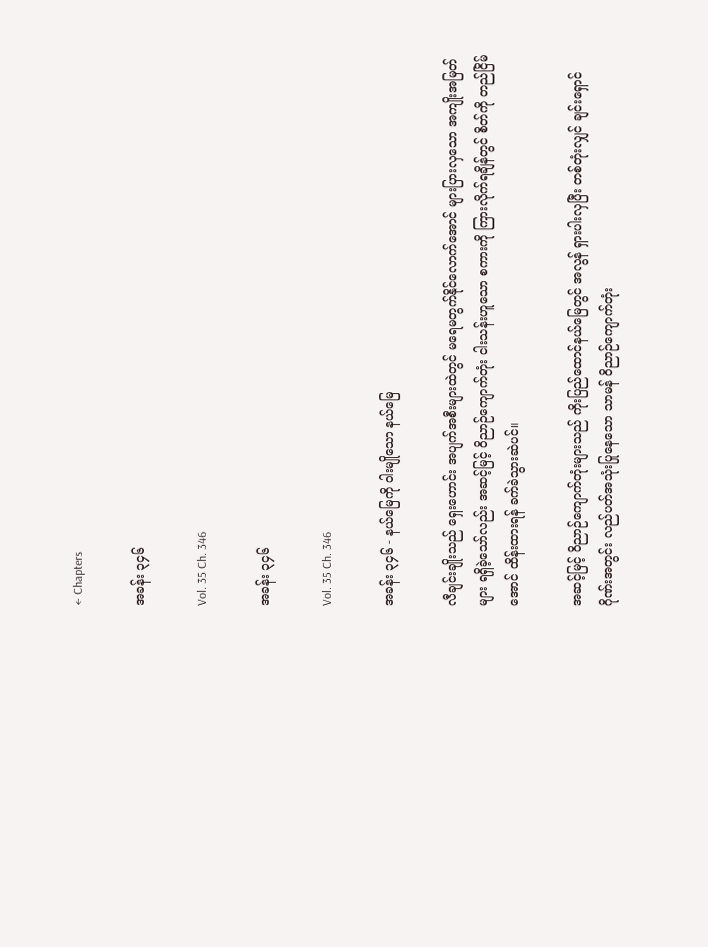← Chapters

အခန်း ၃၄၆

Vol. 35 Ch. 346

အခန်း ၃၄၆

Vol. 35 Ch. 346

အခန်း ၃၄၆ - နယ်မြေကို ဝါးမျိုသော နယ်မြေ

လီချင်းချိုးသည် ရှေးဟောင်း အပျက်အစီးများထဲတွင် မရေမတွက်နိုင်လောက်အောင် များပြားလှသော အကျိုးအမြတ်များ ရရှိခဲ့သော်လည်း အဆင့်မြင့် ဝိညာဉ်ကျောက်တုံး ငါးသန်းဟူသော စကားကို ကြားလိုက်ရချိန်တွင် စိတ်ကို တည်ငြိမ်အောင် ထိန်းထားရန် ခက်ခဲသွားဆဲပင်။

အဆင့်မြင့် ဝိညာဉ်ကျောက်တုံးများသည် ကိုးပြည်ထောင်နယ်မြေတွင် အလွန် ရှားပါးလှပြီး တစ်တုံးလျှင် ချင်းရှောင်ဂိုဏ်းအတွင်း လည်ပတ်အသုံးပြုနေသော သာမန် ဝိညာဉ်ကျောက်တုံး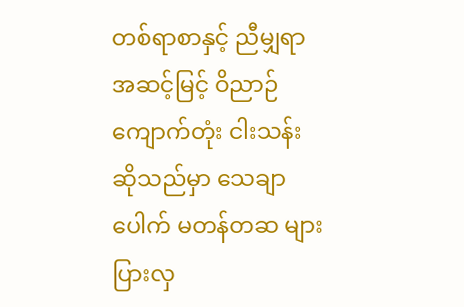တစ်ရာစာနှင့် ညီမျှရာ အဆင့်မြင့် ဝိညာဉ်ကျောက်တုံး ငါးသန်းဆိုသည်မှာ သေချာပေါက် မတန်တဆ များပြားလှ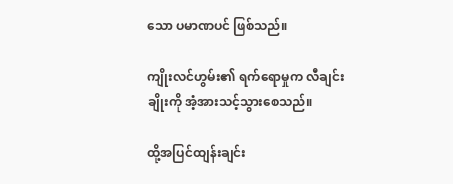သော ပမာဏပင် ဖြစ်သည်။

ကျိုးလင်ဟွမ်း၏ ရက်ရောမှုက လီချင်းချိုးကို အံ့အားသင့်သွားစေသည်။

ထို့အပြင်ထျန်းချင်း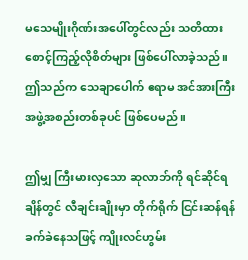မသေမျိုးဂိုဏ်းအပေါ်တွင်လည်း သတိထားစောင့်ကြည့်လိုစိတ်များ ဖြစ်ပေါ်လာခဲ့သည်။ ဤသည်က သေချာပေါက် ဧရာမ အင်အားကြီး အဖွဲ့အစည်းတစ်ခုပင် ဖြစ်ပေမည်။

ဤမျှ ကြီးမားလှသော ဆုလာဘ်ကို ရင်ဆိုင်ရချိန်တွင် လီချင်းချိုးမှာ တိုက်ရိုက် ငြင်းဆန်ရန် ခက်ခဲနေသဖြင့် ကျိုးလင်ဟွမ်း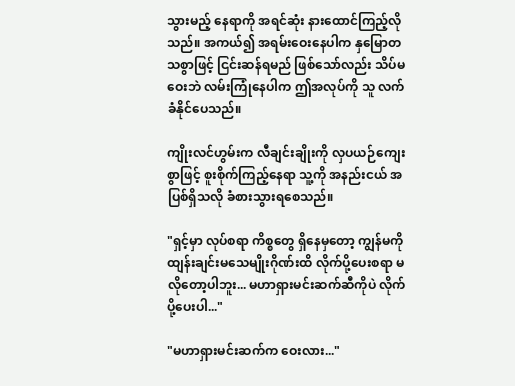သွားမည့် နေရာကို အရင်ဆုံး နားထောင်ကြည့်လိုသည်။ အကယ်၍ အရမ်းဝေးနေပါက နှမြောတသစွာဖြင့် ငြင်းဆန်ရမည် ဖြစ်သော်လည်း သိပ်မဝေးဘဲ လမ်းကြုံနေပါက ဤအလုပ်ကို သူ လက်ခံနိုင်ပေသည်။

ကျိုးလင်ဟွမ်းက လီချင်းချိုးကို လှပယဉ်ကျေးစွာဖြင့် စူးစိုက်ကြည့်နေရာ သူ့ကို အနည်းငယ် အပြစ်ရှိသလို ခံစားသွားရစေသည်။

"ရှင့်မှာ လုပ်စရာ ကိစ္စတွေ ရှိနေမှတော့ ကျွန်မကို ထျန်းချင်းမသေမျိုးဂိုဏ်းထိ လိုက်ပို့ပေးစရာ မလိုတော့ပါဘူး... မဟာရှားမင်းဆက်ဆီကိုပဲ လိုက်ပို့ပေးပါ..."

"မဟာရှားမင်းဆက်က ဝေးလား..."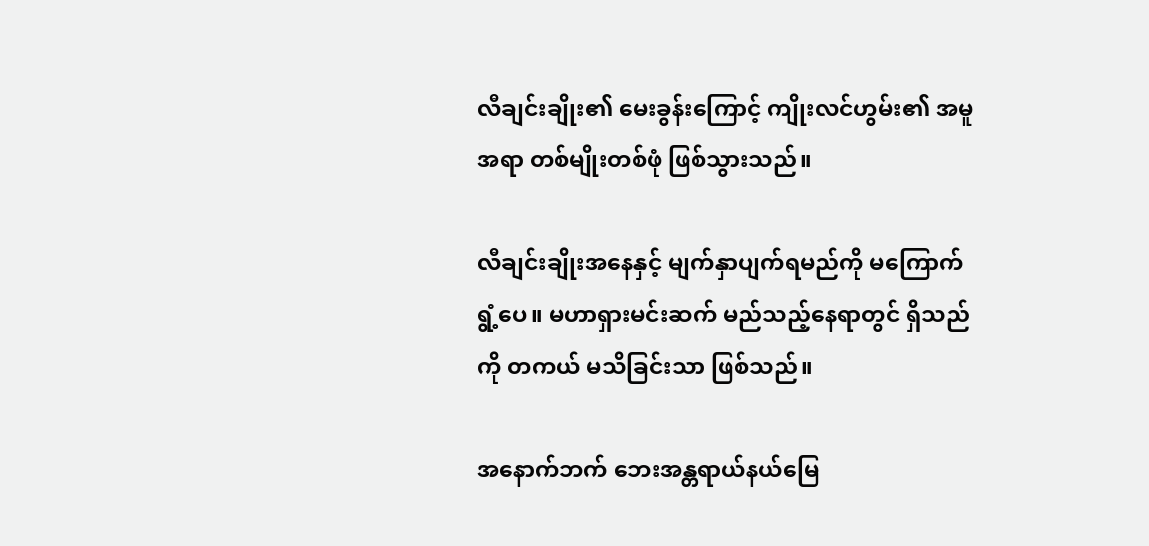လီချင်းချိုး၏ မေးခွန်းကြောင့် ကျိုးလင်ဟွမ်း၏ အမူအရာ တစ်မျိုးတစ်ဖုံ ဖြစ်သွားသည်။

လီချင်းချိုးအနေနှင့် မျက်နှာပျက်ရမည်ကို မကြောက်ရွံ့ပေ။ မဟာရှားမင်းဆက် မည်သည့်နေရာတွင် ရှိသည်ကို တကယ် မသိခြင်းသာ ဖြစ်သည်။

အနောက်ဘက် ဘေးအန္တရာယ်နယ်မြေ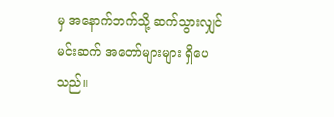မှ အနောက်ဘက်သို့ ဆက်သွားလျှင် မင်းဆက် အတော်များများ ရှိပေသည်။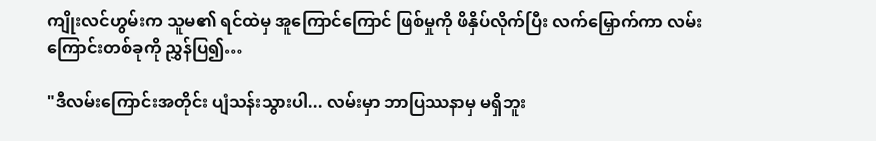ကျိုးလင်ဟွမ်းက သူမ၏ ရင်ထဲမှ အူကြောင်ကြောင် ဖြစ်မှုကို ဖိနှိပ်လိုက်ပြီး လက်မြှောက်ကာ လမ်းကြောင်းတစ်ခုကို ညွှန်ပြ၍…

"ဒီလမ်းကြောင်းအတိုင်း ပျံသန်းသွားပါ... လမ်းမှာ ဘာပြဿနာမှ မရှိဘူး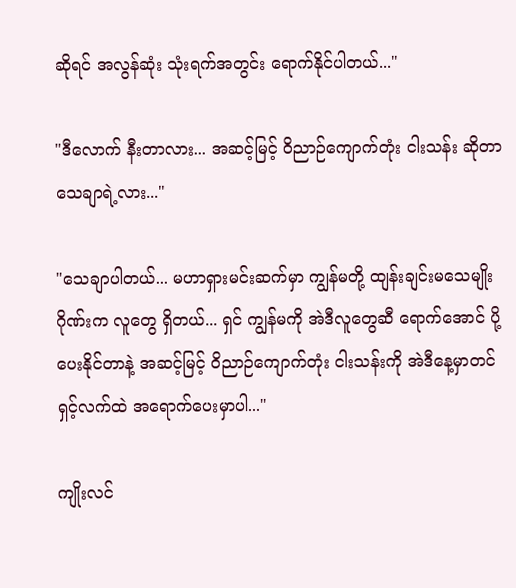ဆိုရင် အလွန်ဆုံး သုံးရက်အတွင်း ရောက်နိုင်ပါတယ်..."

"ဒီလောက် နီးတာလား... အဆင့်မြင့် ဝိညာဉ်ကျောက်တုံး ငါးသန်း ဆိုတာ သေချာရဲ့လား..."

"သေချာပါတယ်... မဟာရှားမင်းဆက်မှာ ကျွန်မတို့ ထျန်းချင်းမသေမျိုးဂိုဏ်းက လူတွေ ရှိတယ်... ရှင် ကျွန်မကို အဲဒီလူတွေဆီ ရောက်အောင် ပို့ပေးနိုင်တာနဲ့ အဆင့်မြင့် ဝိညာဉ်ကျောက်တုံး ငါးသန်းကို အဲဒီနေ့မှာတင် ရှင့်လက်ထဲ အရောက်ပေးမှာပါ..."

ကျိုးလင်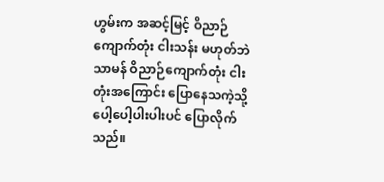ဟွမ်းက အဆင့်မြင့် ဝိညာဉ်ကျောက်တုံး ငါးသန်း မဟုတ်ဘဲ သာမန် ဝိညာဉ်ကျောက်တုံး ငါးတုံးအကြောင်း ပြောနေသကဲ့သို့ ပေါ့ပေါ့ပါးပါးပင် ပြောလိုက်သည်။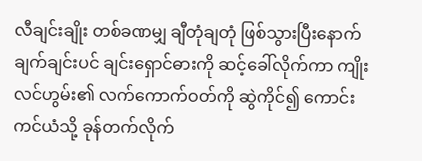လီချင်းချိုး တစ်ခဏမျှ ချီတုံချတုံ ဖြစ်သွားပြီးနောက် ချက်ချင်းပင် ချင်းရှောင်ဓားကို ဆင့်ခေါ်လိုက်ကာ ကျိုးလင်ဟွမ်း၏ လက်ကောက်ဝတ်ကို ဆွဲကိုင်၍ ကောင်းကင်ယံသို့ ခုန်တက်လိုက်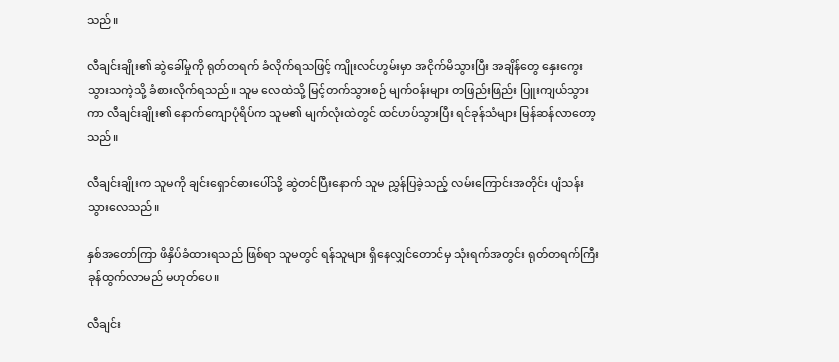သည်။

လီချင်းချိုး၏ ဆွဲခေါ်မှုကို ရုတ်တရက် ခံလိုက်ရသဖြင့် ကျိုးလင်ဟွမ်းမှာ အငိုက်မိသွားပြီး အချိန်တွေ နှေးကွေးသွားသကဲ့သို့ ခံစားလိုက်ရသည်။ သူမ လေထဲသို့ မြင့်တက်သွားစဉ် မျက်ဝန်းများ တဖြည်းဖြည်း ပြူးကျယ်သွားကာ လီချင်းချိုး၏ နောက်ကျောပုံရိပ်က သူမ၏ မျက်လုံးထဲတွင် ထင်ဟပ်သွားပြီး ရင်ခုန်သံများ မြန်ဆန်လာတော့သည်။

လီချင်းချိုးက သူမကို ချင်းရှောင်ဓားပေါ်သို့ ဆွဲတင်ပြီးနောက် သူမ ညွှန်ပြခဲ့သည့် လမ်းကြောင်းအတိုင်း ပျံသန်းသွားလေသည်။

နှစ်အတော်ကြာ ဖိနှိပ်ခံထားရသည် ဖြစ်ရာ သူမတွင် ရန်သူများ ရှိနေလျှင်တောင်မှ သုံးရက်အတွင်း ရုတ်တရက်ကြီး ခုန်ထွက်လာမည် မဟုတ်ပေ။

လီချင်း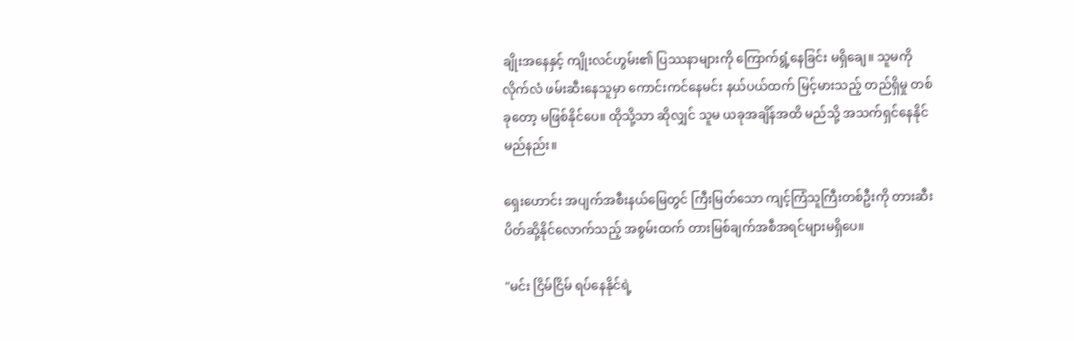ချိုးအနေနှင့် ကျိုးလင်ဟွမ်း၏ ပြဿနာများကို ကြောက်ရွံ့နေခြင်း မရှိချေ။ သူမကို လိုက်လံ ဖမ်းဆီးနေသူမှာ ကောင်းကင်နေမင်း နယ်ပယ်ထက် မြင့်မားသည့် တည်ရှိမှု တစ်ခုတော့ မဖြစ်နိုင်ပေ။ ထိုသို့သာ ဆိုလျှင် သူမ ယခုအချိန်အထိ မည်သို့ အသက်ရှင်နေနိုင်မည်နည်း။

ရှေးဟောင်း အပျက်အစီးနယ်မြေတွင် ကြီးမြတ်သော ကျင့်ကြံသူကြီးတစ်ဦးကို တားဆီးပိတ်ဆို့နိုင်လောက်သည့် အစွမ်းထက် တားမြစ်ချက်အစီအရင်များမရှိပေ။

"မင်း ငြိမ်ငြိမ် ရပ်နေနိုင်ရဲ့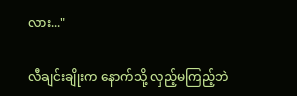လား..."

လီချင်းချိုးက နောက်သို့ လှည့်မကြည့်ဘဲ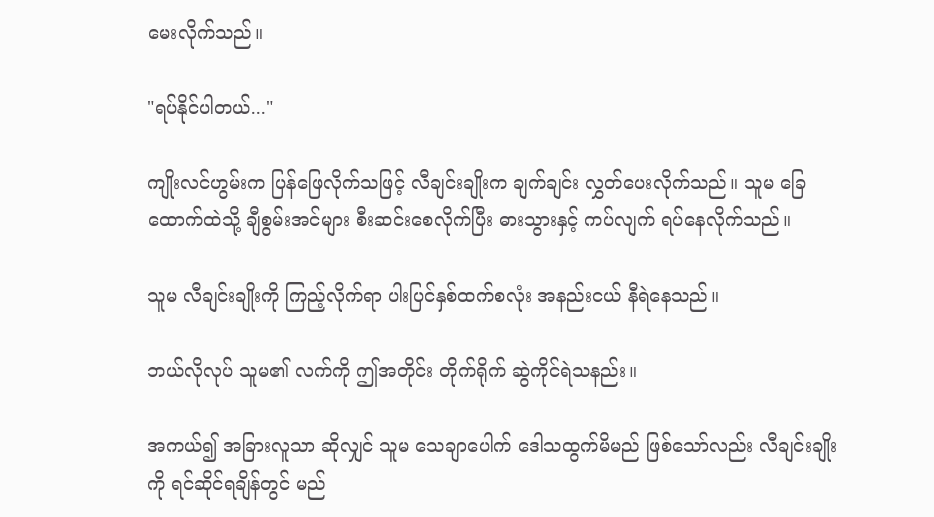မေးလိုက်သည်။

"ရပ်နိုင်ပါတယ်..."

ကျိုးလင်ဟွမ်းက ပြန်ဖြေလိုက်သဖြင့် လီချင်းချိုးက ချက်ချင်း လွှတ်ပေးလိုက်သည်။ သူမ ခြေထောက်ထဲသို့ ချီစွမ်းအင်များ စီးဆင်းစေလိုက်ပြီး ဓားသွားနှင့် ကပ်လျက် ရပ်နေလိုက်သည်။

သူမ လီချင်းချိုးကို ကြည့်လိုက်ရာ ပါးပြင်နှစ်ထက်စလုံး အနည်းငယ် နီရဲနေသည်။

ဘယ်လိုလုပ် သူမ၏ လက်ကို ဤအတိုင်း တိုက်ရိုက် ဆွဲကိုင်ရဲသနည်း။

အကယ်၍ အခြားလူသာ ဆိုလျှင် သူမ သေချာပေါက် ဒေါသထွက်မိမည် ဖြစ်သော်လည်း လီချင်းချိုးကို ရင်ဆိုင်ရချိန်တွင် မည်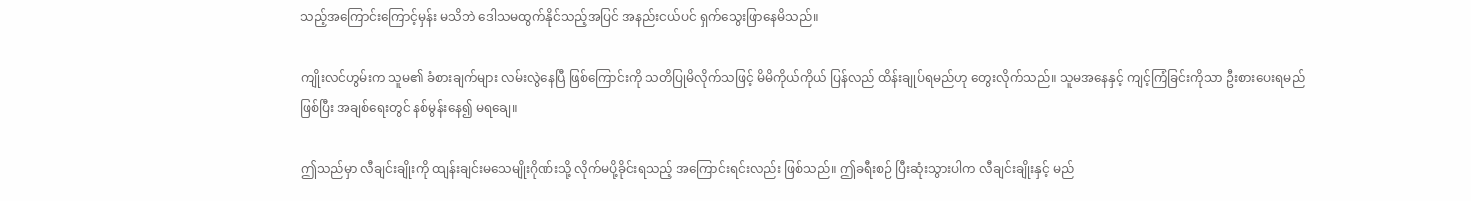သည့်အကြောင်းကြောင့်မှန်း မသိဘဲ ဒေါသမထွက်နိုင်သည့်အပြင် အနည်းငယ်ပင် ရှက်သွေးဖြာနေမိသည်။

ကျိုးလင်ဟွမ်းက သူမ၏ ခံစားချက်များ လမ်းလွဲနေပြီ ဖြစ်ကြောင်းကို သတိပြုမိလိုက်သဖြင့် မိမိကိုယ်ကိုယ် ပြန်လည် ထိန်းချုပ်ရမည်ဟု တွေးလိုက်သည်။ သူမအနေနှင့် ကျင့်ကြံခြင်းကိုသာ ဦးစားပေးရမည် ဖြစ်ပြီး အချစ်ရေးတွင် နစ်မွန်းနေ၍ မရချေ။

ဤသည်မှာ လီချင်းချိုးကို ထျန်းချင်းမသေမျိုးဂိုဏ်းသို့ လိုက်မပို့ခိုင်းရသည့် အကြောင်းရင်းလည်း ဖြစ်သည်။ ဤခရီးစဉ် ပြီးဆုံးသွားပါက လီချင်းချိုးနှင့် မည်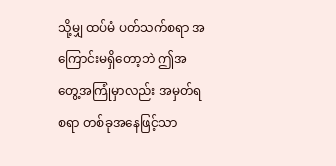သို့မျှ ထပ်မံ ပတ်သက်စရာ အကြောင်းမရှိတော့ဘဲ ဤအတွေ့အကြုံမှာလည်း အမှတ်ရစရာ တစ်ခုအနေဖြင့်သာ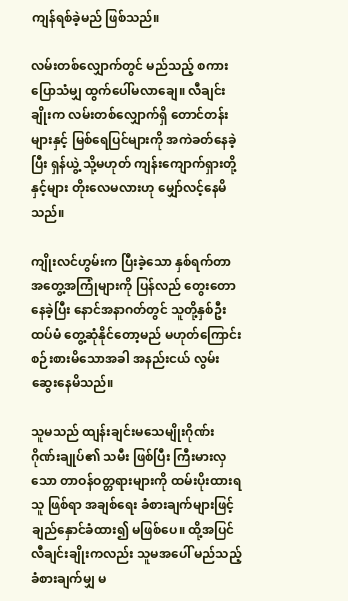ကျန်ရစ်ခဲ့မည် ဖြစ်သည်။

လမ်းတစ်လျှောက်တွင် မည်သည့် စကားပြောသံမျှ ထွက်ပေါ်မလာချေ။ လီချင်းချိုးက လမ်းတစ်လျှောက်ရှိ တောင်တန်းများနှင့် မြစ်ရေပြင်များကို အကဲခတ်နေခဲ့ပြီး ရှန်ယွဲ့ သို့မဟုတ် ကျန်းကျောက်ရှားတို့နှင့်များ တိုးလေမလားဟု မျှော်လင့်နေမိသည်။

ကျိုးလင်ဟွမ်းက ပြီးခဲ့သော နှစ်ရက်တာ အတွေ့အကြုံများကို ပြန်လည် တွေးတောနေခဲ့ပြီး နောင်အနာဂတ်တွင် သူတို့နှစ်ဦး ထပ်မံ တွေ့ဆုံနိုင်တော့မည် မဟုတ်ကြောင်း စဉ်းစားမိသောအခါ အနည်းငယ် လွမ်းဆွေးနေမိသည်။

သူမသည် ထျန်းချင်းမသေမျိုးဂိုဏ်း ဂိုဏ်းချုပ်၏ သမီး ဖြစ်ပြီး ကြီးမားလှသော တာဝန်ဝတ္တရားများကို ထမ်းပိုးထားရသူ ဖြစ်ရာ အချစ်ရေး ခံစားချက်များဖြင့် ချည်နှောင်ခံထား၍ မဖြစ်ပေ။ ထို့အပြင် လီချင်းချိုးကလည်း သူမအပေါ် မည်သည့် ခံစားချက်မျှ မ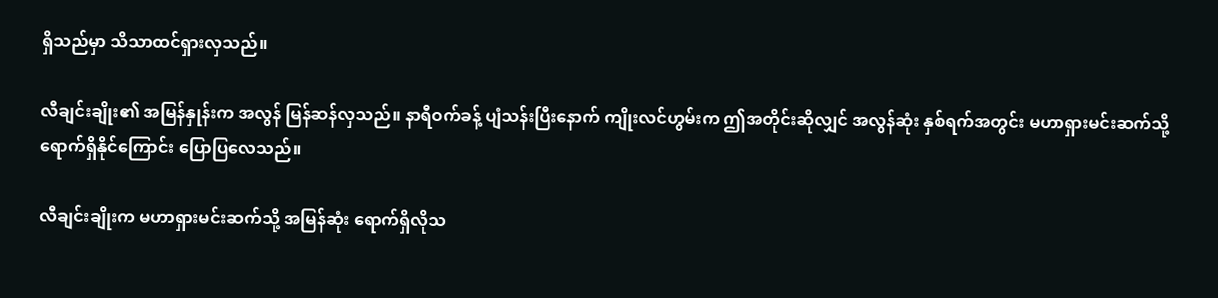ရှိသည်မှာ သိသာထင်ရှားလှသည်။

လီချင်းချိုး၏ အမြန်နှုန်းက အလွန် မြန်ဆန်လှသည်။ နာရီဝက်ခန့် ပျံသန်းပြီးနောက် ကျိုးလင်ဟွမ်းက ဤအတိုင်းဆိုလျှင် အလွန်ဆုံး နှစ်ရက်အတွင်း မဟာရှားမင်းဆက်သို့ ရောက်ရှိနိုင်ကြောင်း ပြောပြလေသည်။

လီချင်းချိုးက မဟာရှားမင်းဆက်သို့ အမြန်ဆုံး ရောက်ရှိလိုသ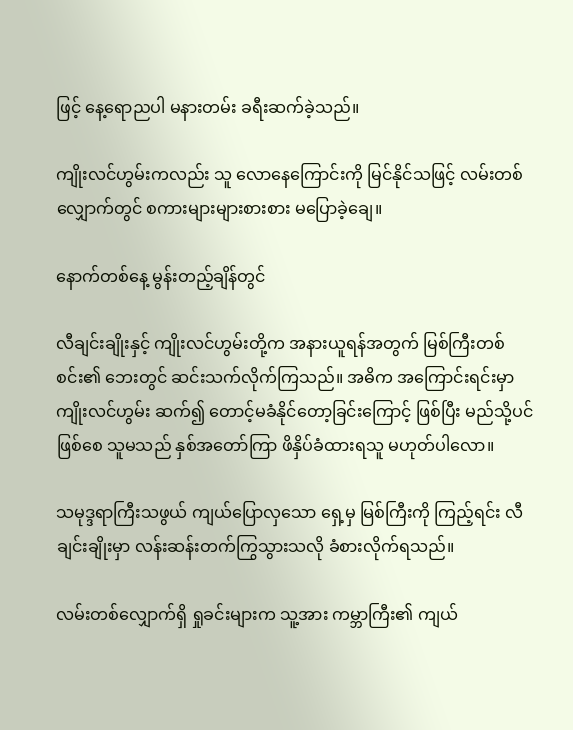ဖြင့် နေ့ရောညပါ မနားတမ်း ခရီးဆက်ခဲ့သည်။

ကျိုးလင်ဟွမ်းကလည်း သူ လောနေကြောင်းကို မြင်နိုင်သဖြင့် လမ်းတစ်လျှောက်တွင် စကားများများစားစား မပြောခဲ့ချေ။

နောက်တစ်နေ့ မွန်းတည့်ချိန်တွင်

လီချင်းချိုးနှင့် ကျိုးလင်ဟွမ်းတို့က အနားယူရန်အတွက် မြစ်ကြီးတစ်စင်း၏ ဘေးတွင် ဆင်းသက်လိုက်ကြသည်။ အဓိက အကြောင်းရင်းမှာ ကျိုးလင်ဟွမ်း ဆက်၍ တောင့်မခံနိုင်တော့ခြင်းကြောင့် ဖြစ်ပြီး မည်သို့ပင်ဖြစ်စေ သူမသည် နှစ်အတော်ကြာ ဖိနှိပ်ခံထားရသူ မဟုတ်ပါလော။

သမုဒ္ဒရာကြီးသဖွယ် ကျယ်ပြောလှသော ရှေ့မှ မြစ်ကြီးကို ကြည့်ရင်း လီချင်းချိုးမှာ လန်းဆန်းတက်ကြွသွားသလို ခံစားလိုက်ရသည်။

လမ်းတစ်လျှောက်ရှိ ရှုခင်းများက သူ့အား ကမ္ဘာကြီး၏ ကျယ်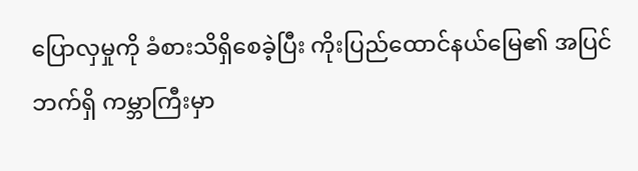ပြောလှမှုကို ခံစားသိရှိစေခဲ့ပြီး ကိုးပြည်ထောင်နယ်မြေ၏ အပြင်ဘက်ရှိ ကမ္ဘာကြီးမှာ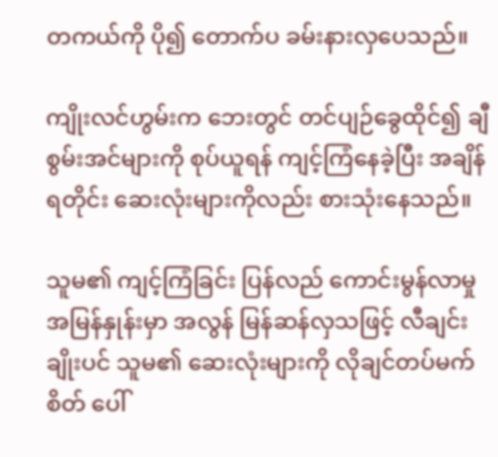တကယ်ကို ပို၍ တောက်ပ ခမ်းနားလှပေသည်။

ကျိုးလင်ဟွမ်းက ဘေးတွင် တင်ပျဉ်ခွေထိုင်၍ ချီစွမ်းအင်များကို စုပ်ယူရန် ကျင့်ကြံနေခဲ့ပြီး အချိန်ရတိုင်း ဆေးလုံးများကိုလည်း စားသုံးနေသည်။

သူမ၏ ကျင့်ကြံခြင်း ပြန်လည် ကောင်းမွန်လာမှု အမြန်နှုန်းမှာ အလွန် မြန်ဆန်လှသဖြင့် လီချင်းချိုးပင် သူမ၏ ဆေးလုံးများကို လိုချင်တပ်မက်စိတ် ပေါ်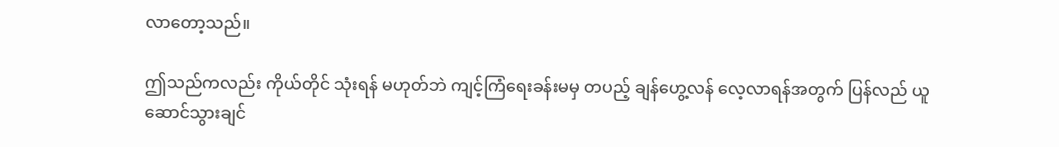လာတော့သည်။

ဤသည်ကလည်း ကိုယ်တိုင် သုံးရန် မဟုတ်ဘဲ ကျင့်ကြံရေးခန်းမမှ တပည့် ချန်ဟွေ့လန် လေ့လာရန်အတွက် ပြန်လည် ယူဆောင်သွားချင်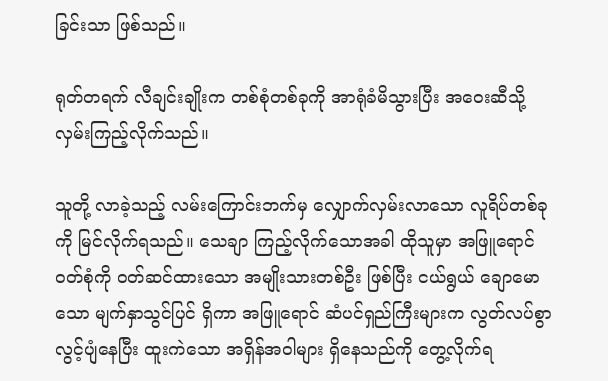ခြင်းသာ ဖြစ်သည်။

ရုတ်တရက် လီချင်းချိုးက တစ်စုံတစ်ခုကို အာရုံခံမိသွားပြီး အဝေးဆီသို့ လှမ်းကြည့်လိုက်သည်။

သူတို့ လာခဲ့သည့် လမ်းကြောင်းဘက်မှ လျှောက်လှမ်းလာသော လူရိပ်တစ်ခုကို မြင်လိုက်ရသည်။ သေချာ ကြည့်လိုက်သောအခါ ထိုသူမှာ အဖြူရောင် ဝတ်စုံကို ဝတ်ဆင်ထားသော အမျိုးသားတစ်ဦး ဖြစ်ပြီး ငယ်ရွယ် ချောမောသော မျက်နှာသွင်ပြင် ရှိကာ အဖြူရောင် ဆံပင်ရှည်ကြီးများက လွတ်လပ်စွာ လွင့်ပျံနေပြီး ထူးကဲသော အရှိန်အဝါများ ရှိနေသည်ကို တွေ့လိုက်ရ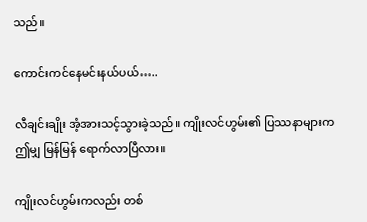သည်။

ကောင်းကင်နေမင်းနယ်ပယ်…..

လီချင်းချိုး အံ့အားသင့်သွားခဲ့သည်။ ကျိုးလင်ဟွမ်း၏ ပြဿနာများက ဤမျှ မြန်မြန် ရောက်လာပြီလား။

ကျိုးလင်ဟွမ်းကလည်း တစ်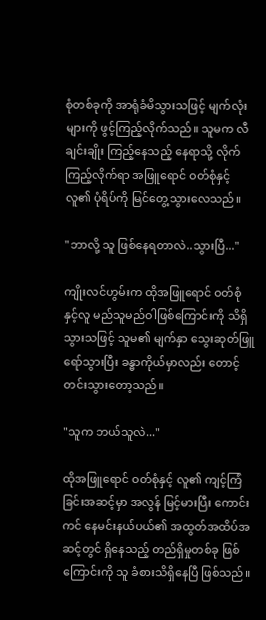စုံတစ်ခုကို အာရုံခံမိသွားသဖြင့် မျက်လုံးများကို ဖွင့်ကြည့်လိုက်သည်။ သူမက လီချင်းချိုး ကြည့်နေသည့် နေရာသို့ လိုက်ကြည့်လိုက်ရာ အဖြူရောင် ဝတ်စုံနှင့် လူ၏ ပုံရိပ်ကို မြင်တွေ့သွားလေသည်။

"ဘာလို့ သူ ဖြစ်နေရတာလဲ..သွားပြီ..."

ကျိုးလင်ဟွမ်းက ထိုအဖြူရောင် ဝတ်စုံနှင့်လူ မည်သူမည်ဝါဖြစ်ကြောင်းကို သိရှိသွားသဖြင့် သူမ၏ မျက်နှာ သွေးဆုတ်ဖြူရော်သွားပြီး ခန္ဓာကိုယ်မှာလည်း တောင့်တင်းသွားတော့သည်။

"သူက ဘယ်သူလဲ..."

ထိုအဖြူရောင် ဝတ်စုံနှင့် လူ၏ ကျင့်ကြံခြင်းအဆင့်မှာ အလွန် မြင့်မားပြီး ကောင်းကင် နေမင်းနယ်ပယ်၏ အထွတ်အထိပ်အဆင့်တွင် ရှိနေသည့် တည်ရှိမှုတစ်ခု ဖြစ်ကြောင်းကို သူ ခံစားသိရှိနေပြီ ဖြစ်သည်။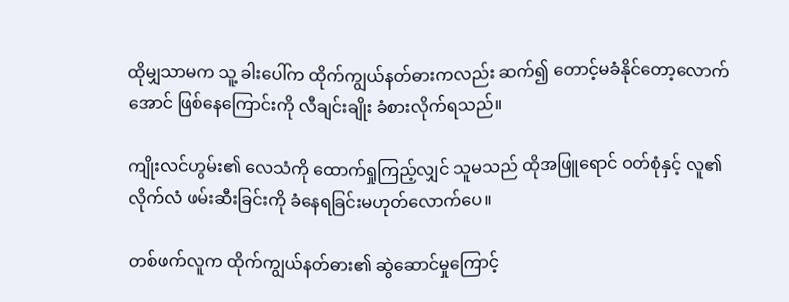ထိုမျှသာမက သူ့ ခါးပေါ်က ထိုက်ကျွယ်နတ်ဓားကလည်း ဆက်၍ တောင့်မခံနိုင်တော့လောက်အောင် ဖြစ်နေကြောင်းကို လီချင်းချိုး ခံစားလိုက်ရသည်။

ကျိုးလင်ဟွမ်း၏ လေသံကို ထောက်ရှုကြည့်လျှင် သူမသည် ထိုအဖြူရောင် ဝတ်စုံနှင့် လူ၏ လိုက်လံ ဖမ်းဆီးခြင်းကို ခံနေရခြင်းမဟုတ်လောက်ပေ။

တစ်ဖက်လူက ထိုက်ကျွယ်နတ်ဓား၏ ဆွဲဆောင်မှုကြောင့်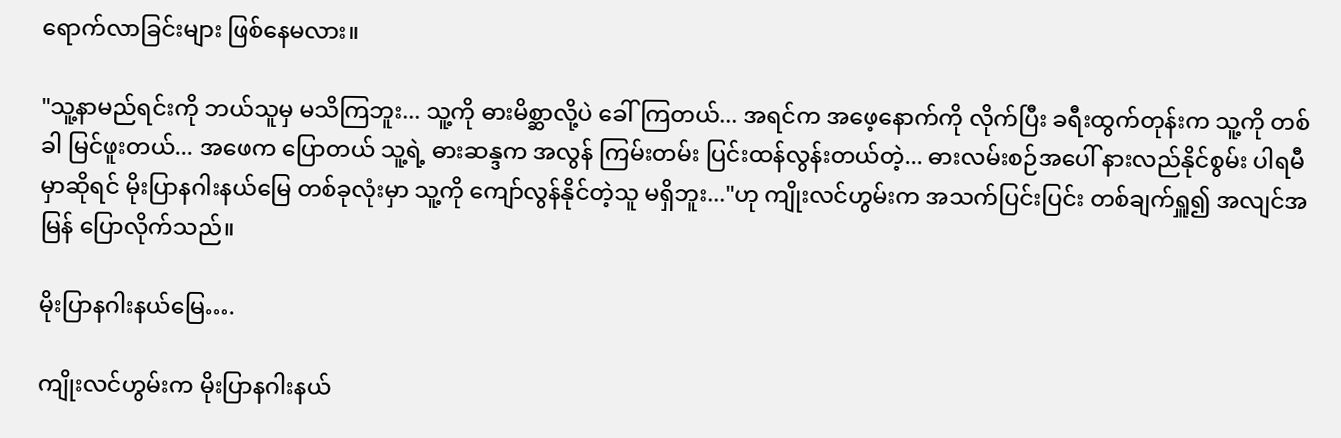ရောက်လာခြင်းများ ဖြစ်နေမလား။

"သူ့နာမည်ရင်းကို ဘယ်သူမှ မသိကြဘူး... သူ့ကို ဓားမိစ္ဆာလို့ပဲ ခေါ်ကြတယ်... အရင်က အဖေ့နောက်ကို လိုက်ပြီး ခရီးထွက်တုန်းက သူ့ကို တစ်ခါ မြင်ဖူးတယ်... အဖေက ပြောတယ် သူ့ရဲ့ ဓားဆန္ဒက အလွန် ကြမ်းတမ်း ပြင်းထန်လွန်းတယ်တဲ့... ဓားလမ်းစဉ်အပေါ် နားလည်နိုင်စွမ်း ပါရမီမှာဆိုရင် မိုးပြာနဂါးနယ်မြေ တစ်ခုလုံးမှာ သူ့ကို ကျော်လွန်နိုင်တဲ့သူ မရှိဘူး..."ဟု ကျိုးလင်ဟွမ်းက အသက်ပြင်းပြင်း တစ်ချက်ရှူ၍ အလျင်အမြန် ပြောလိုက်သည်။

မိုးပြာနဂါးနယ်မြေ….

ကျိုးလင်ဟွမ်းက မိုးပြာနဂါးနယ်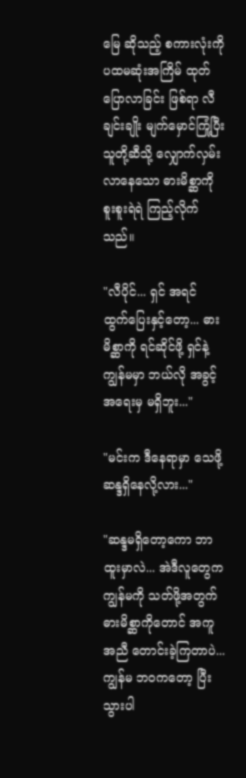မြေ ဆိုသည့် စကားလုံးကို ပထမဆုံးအကြိမ် ထုတ်ပြောလာခြင်း ဖြစ်ရာ လီချင်းချိုး မျက်မှောင်ကြုံ့ပြီး သူတို့ဆီသို့ လျှောက်လှမ်းလာနေသော ဓားမိစ္ဆာကို စူးစူးရဲရဲ ကြည့်လိုက်သည်။

"လီပိုင်... ရှင် အရင် ထွက်ပြေးနှင့်တော့... ဓားမိစ္ဆာကို ရင်ဆိုင်ဖို့ ရှင်နဲ့ ကျွန်မမှာ ဘယ်လို အခွင့်အရေးမှ မရှိဘူး..."

"မင်းက ဒီနေရာမှာ သေဖို့ ဆန္ဒရှိနေလို့လား..."

"ဆန္ဒမရှိတော့ကော ဘာထူးမှာလဲ... အဲဒီလူတွေက ကျွန်မကို သတ်ဖို့အတွက် ဓားမိစ္ဆာကိုတောင် အကူအညီ တောင်းခဲ့ကြတာပဲ... ကျွန်မ ဘဝကတော့ ပြီးသွားပါ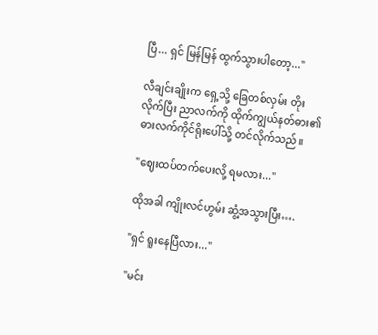ပြီ... ရှင် မြန်မြန် ထွက်သွားပါတော့..."

လီချင်းချိုးက ရှေ့သို့ ခြေတစ်လှမ်း တိုးလိုက်ပြီး ညာလက်ကို ထိုက်ကျွယ်နတ်ဓား၏ ဓားလက်ကိုင်ရိုးပေါ်သို့ တင်လိုက်သည်။

"ဈေးထပ်တက်ပေးလို့ ရမလား..."

ထိုအခါ ကျိုးလင်ဟွမ်း ဆွံ့အသွားပြီး….

"ရှင် ရူးနေပြီလား..."

"မင်း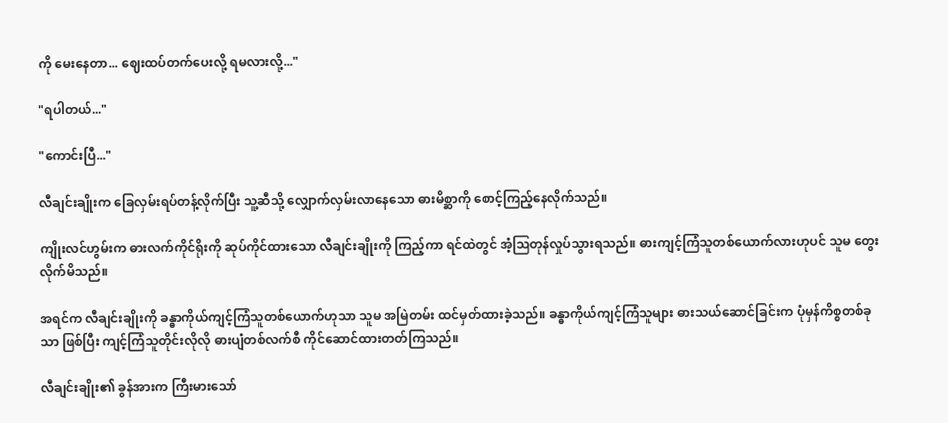ကို မေးနေတာ... ဈေးထပ်တက်ပေးလို့ ရမလားလို့..."

"ရပါတယ်..."

"ကောင်းပြီ..."

လီချင်းချိုးက ခြေလှမ်းရပ်တန့်လိုက်ပြီး သူ့ဆီသို့ လျှောက်လှမ်းလာနေသော ဓားမိစ္ဆာကို စောင့်ကြည့်နေလိုက်သည်။

ကျိုးလင်ဟွမ်းက ဓားလက်ကိုင်ရိုးကို ဆုပ်ကိုင်ထားသော လီချင်းချိုးကို ကြည့်ကာ ရင်ထဲတွင် အံ့ဩတုန်လှုပ်သွားရသည်။ ဓားကျင့်ကြံသူတစ်ယောက်လားဟုပင် သူမ တွေးလိုက်မိသည်။

အရင်က လီချင်းချိုးကို ခန္ဓာကိုယ်ကျင့်ကြံသူတစ်ယောက်ဟုသာ သူမ အမြဲတမ်း ထင်မှတ်ထားခဲ့သည်။ ခန္ဓာကိုယ်ကျင့်ကြံသူများ ဓားသယ်ဆောင်ခြင်းက ပုံမှန်ကိစ္စတစ်ခုသာ ဖြစ်ပြီး ကျင့်ကြံသူတိုင်းလိုလို ဓားပျံတစ်လက်စီ ကိုင်ဆောင်ထားတတ်ကြသည်။

လီချင်းချိုး၏ ခွန်အားက ကြီးမားသော်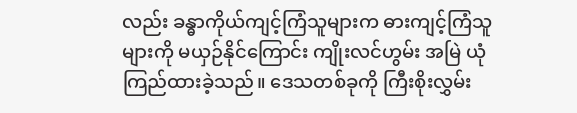လည်း ခန္ဓာကိုယ်ကျင့်ကြံသူများက ဓားကျင့်ကြံသူများကို မယှဉ်နိုင်ကြောင်း ကျိုးလင်ဟွမ်း အမြဲ ယုံကြည်ထားခဲ့သည်။ ဒေသတစ်ခုကို ကြီးစိုးလွှမ်း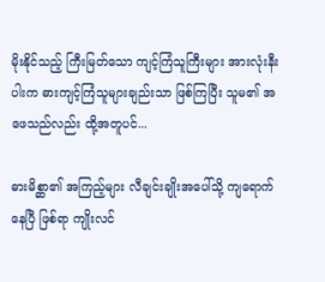မိုးနိုင်သည့် ကြီးမြတ်သော ကျင့်ကြံသူကြီးများ အားလုံးနီးပါးက ဓားကျင့်ကြံသူများချည်းသာ ဖြစ်ကြပြီး သူမ၏ အဖေသည်လည်း ထို့အတူပင်...

ဓားမိစ္ဆာ၏ အကြည့်များ လီချင်းချိုးအပေါ်သို့ ကျရောက်နေပြီ ဖြစ်ရာ ကျိုးလင်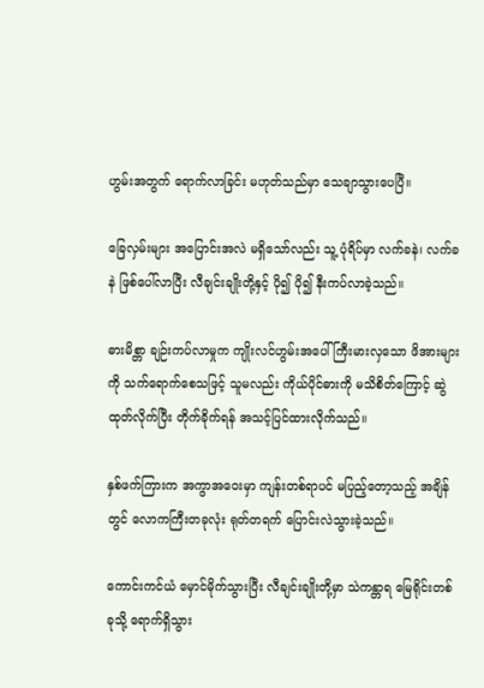ဟွမ်းအတွက် ရောက်လာခြင်း မဟုတ်သည်မှာ သေချာသွားပေပြီ။

ခြေလှမ်းများ အပြောင်းအလဲ မရှိသော်လည်း သူ့ ပုံရိပ်မှာ လက်ခနဲ၊ လက်ခနဲ ဖြစ်ပေါ်လာပြီး လီချင်းချိုးတို့နှင့် ပို၍ ပို၍ နီးကပ်လာခဲ့သည်။

ဓားမိစ္တာ ချဉ်းကပ်လာမှုက ကျိုးလင်ဟွမ်းအပေါ် ကြီးမားလှသော ဖိအားများကို သက်ရောက်စေသဖြင့် သူမလည်း ကိုယ်ပိုင်ဓားကို မသိစိတ်ကြောင့် ဆွဲထုတ်လိုက်ပြီး တိုက်ခိုက်ရန် အသင့်ပြင်ထားလိုက်သည်။

နှစ်ဖက်ကြားက အကွာအဝေးမှာ ကျန်းတစ်ရာပင် မပြည့်တော့သည့် အချိန်တွင် လောကကြီးတခုလုံး ရုတ်တရက် ပြောင်းလဲသွားခဲ့သည်။

ကောင်းကင်ယံ မှောင်မိုက်သွားပြီး လီချင်းချိုးတို့မှာ သဲကန္တာရ မြေရိုင်းတစ်ခုသို့ ရောက်ရှိသွား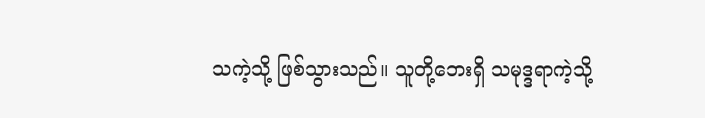သကဲ့သို့ ဖြစ်သွားသည်။ သူတို့ဘေးရှိ သမုဒ္ဒရာကဲ့သို့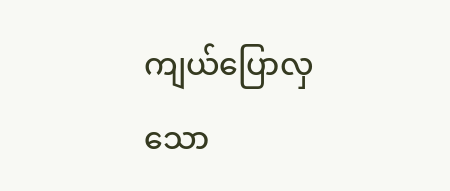ကျယ်ပြောလှသော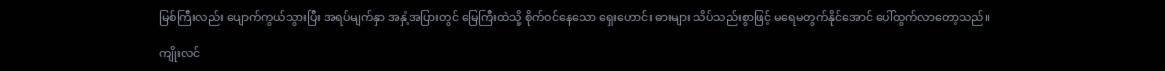မြစ်ကြီးလည်း ပျောက်ကွယ်သွားပြီး အရပ်မျက်နှာ အနှံ့အပြားတွင် မြေကြီးထဲသို့ စိုက်ဝင်နေသော ရှေးဟောင်း ဓားများ သိပ်သည်းစွာဖြင့် မရေမတွက်နိုင်အောင် ပေါ်ထွက်လာတော့သည်။

ကျိုးလင်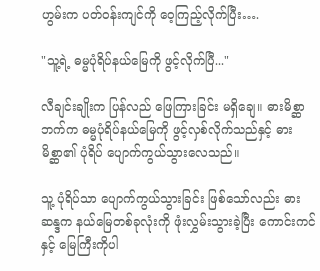ဟွမ်းက ပတ်ဝန်းကျင်ကို ဝေ့ကြည့်လိုက်ပြီး….

"သူ့ရဲ့ ဓမ္မပုံရိပ်နယ်မြေကို ဖွင့်လိုက်ပြီ..."

လီချင်းချိုးက ပြန်လည် ဖြေကြားခြင်း မရှိချေ။ ဓားမိစ္ဆာဘက်က ဓမ္မပုံရိပ်နယ်မြေကို ဖွင့်လှစ်လိုက်သည်နှင့် ဓားမိစ္ဆာ၏ ပုံရိပ် ပျောက်ကွယ်သွားလေသည်။

သူ့ ပုံရိပ်သာ ပျောက်ကွယ်သွားခြင်း ဖြစ်သော်လည်း ဓားဆန္ဒက နယ်မြေတစ်ခုလုံးကို ဖုံးလွှမ်းသွားခဲ့ပြီး ကောင်းကင်နှင့် မြေကြီးကိုပါ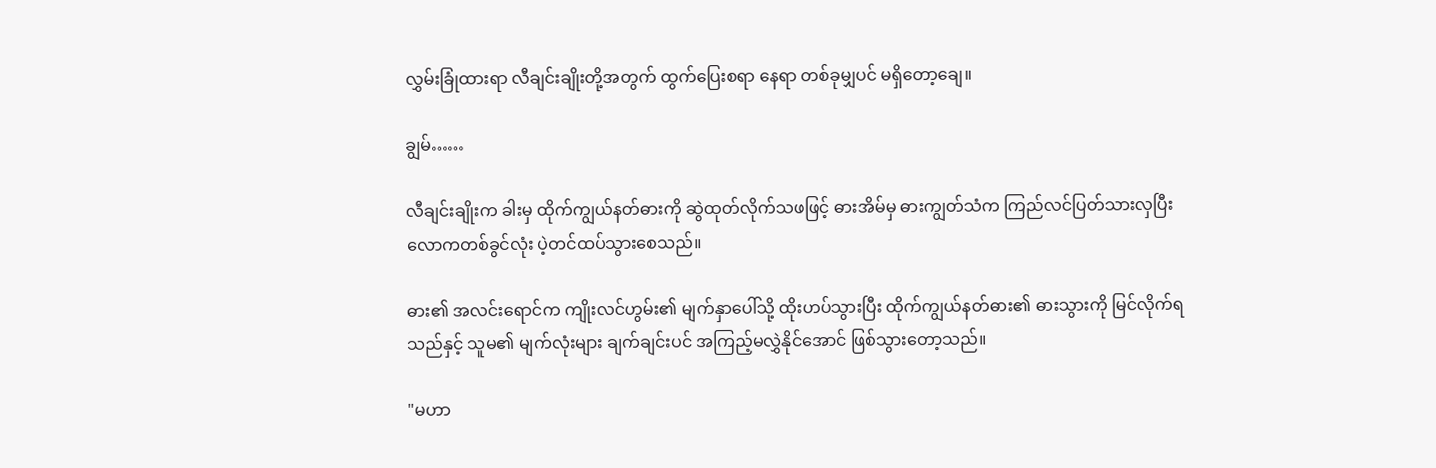လွှမ်းခြုံထားရာ လီချင်းချိုးတို့အတွက် ထွက်ပြေးစရာ နေရာ တစ်ခုမျှပင် မရှိတော့ချေ။

ချွမ်……

လီချင်းချိုးက ခါးမှ ထိုက်ကျွယ်နတ်ဓားကို ဆွဲထုတ်လိုက်သဖဖြင့် ဓားအိမ်မှ ဓားကျွတ်သံက ကြည်လင်ပြတ်သားလှပြီး လောကတစ်ခွင်လုံး ပဲ့တင်ထပ်သွားစေသည်။

ဓား၏ အလင်းရောင်က ကျိုးလင်ဟွမ်း၏ မျက်နှာပေါ်သို့ ထိုးဟပ်သွားပြီး ထိုက်ကျွယ်နတ်ဓား၏ ဓားသွားကို မြင်လိုက်ရသည်နှင့် သူမ၏ မျက်လုံးများ ချက်ချင်းပင် အကြည့်မလွှဲနိုင်အောင် ဖြစ်သွားတော့သည်။

"မဟာ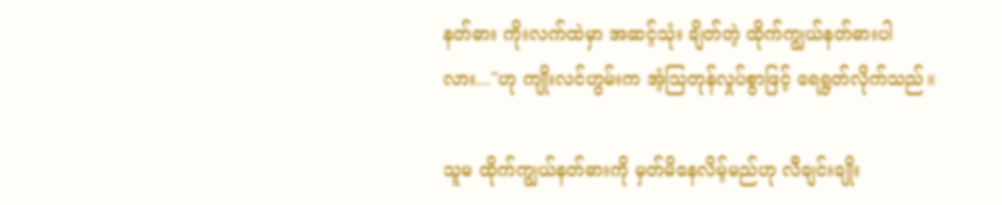နတ်ဓား ကိုးလက်ထဲမှာ အဆင့်သုံး ချိတ်တဲ့ ထိုက်ကျွယ်နတ်ဓားပါလား..."ဟု ကျိုးလင်ဟွမ်းက အံ့ဩတုန်လှုပ်စွာဖြင့် ရေရွတ်လိုက်သည်။

သူမ ထိုက်ကျွယ်နတ်ဓားကို မှတ်မိနေလိမ့်မည်ဟု လီချင်းချိုး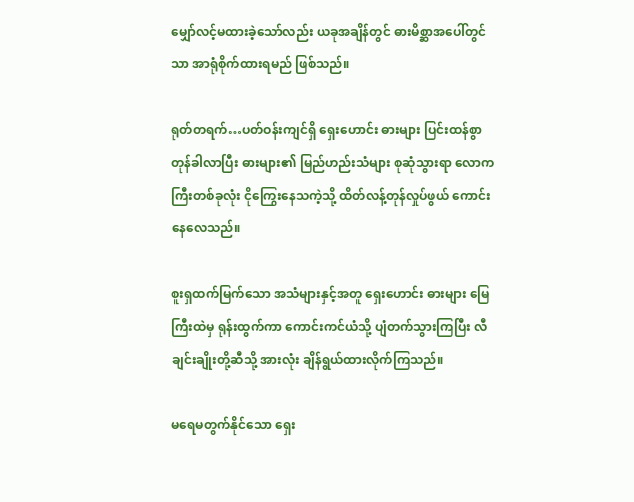မျှော်လင့်မထားခဲ့သော်လည်း ယခုအချိန်တွင် ဓားမိစ္ဆာအပေါ်တွင်သာ အာရုံစိုက်ထားရမည် ဖြစ်သည်။

ရုတ်တရက်…ပတ်ဝန်းကျင်ရှိ ရှေးဟောင်း ဓားများ ပြင်းထန်စွာ တုန်ခါလာပြီး ဓားများ၏ မြည်ဟည်းသံများ စုဆုံသွားရာ လောကကြီးတစ်ခုလုံး ငိုကြွေးနေသကဲ့သို့ ထိတ်လန့်တုန်လှုပ်ဖွယ် ကောင်းနေလေသည်။

စူးရှထက်မြက်သော အသံများနှင့်အတူ ရှေးဟောင်း ဓားများ မြေကြီးထဲမှ ရုန်းထွက်ကာ ကောင်းကင်ယံသို့ ပျံတက်သွားကြပြီး လီချင်းချိုးတို့ဆီသို့ အားလုံး ချိန်ရွယ်ထားလိုက်ကြသည်။

မရေမတွက်နိုင်သော ရှေး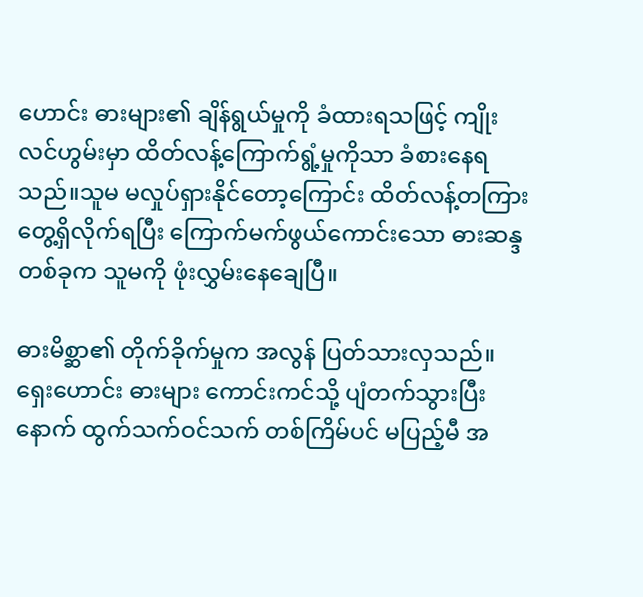ဟောင်း ဓားများ၏ ချိန်ရွယ်မှုကို ခံထားရသဖြင့် ကျိုးလင်ဟွမ်းမှာ ထိတ်လန့်ကြောက်ရွံ့မှုကိုသာ ခံစားနေရသည်။သူမ မလှုပ်ရှားနိုင်တော့ကြောင်း ထိတ်လန့်တကြား တွေ့ရှိလိုက်ရပြီး ကြောက်မက်ဖွယ်ကောင်းသော ဓားဆန္ဒတစ်ခုက သူမကို ဖုံးလွှမ်းနေချေပြီ။

ဓားမိစ္ဆာ၏ တိုက်ခိုက်မှုက အလွန် ပြတ်သားလှသည်။ ရှေးဟောင်း ဓားများ ကောင်းကင်သို့ ပျံတက်သွားပြီးနောက် ထွက်သက်ဝင်သက် တစ်ကြိမ်ပင် မပြည့်မီ အ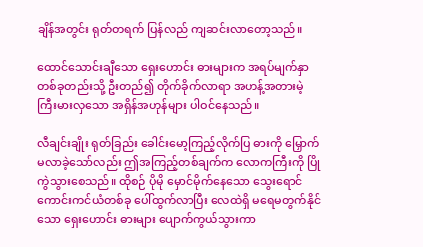ချိန်အတွင်း ရုတ်တရက် ပြန်လည် ကျဆင်းလာတော့သည်။

ထောင်သောင်းချီသော ရှေးဟောင်း ဓားများက အရပ်မျက်နှာ တစ်ခုတည်းသို့ ဦးတည်၍ တိုက်ခိုက်လာရာ အဟန့်အတားမဲ့ ကြီးမားလှသော အရှိန်အဟုန်များ ပါဝင်နေသည်။

လီချင်းချိုး ရုတ်ခြည်း ခေါင်းမော့ကြည့်လိုက်ပြ ဓားကို မြှောက်မလာခဲ့သော်လည်း ဤအကြည့်တစ်ချက်က လောကကြီးကို ပြိုကွဲသွားစေသည်။ ထိုစဉ် ပိုမို မှောင်မိုက်နေသော သွေးရောင် ကောင်းကင်ယံတစ်ခု ပေါ်ထွက်လာပြီး လေထဲရှိ မရေမတွက်နိုင်သော ရှေးဟောင်း ဓားများ ပျောက်ကွယ်သွားကာ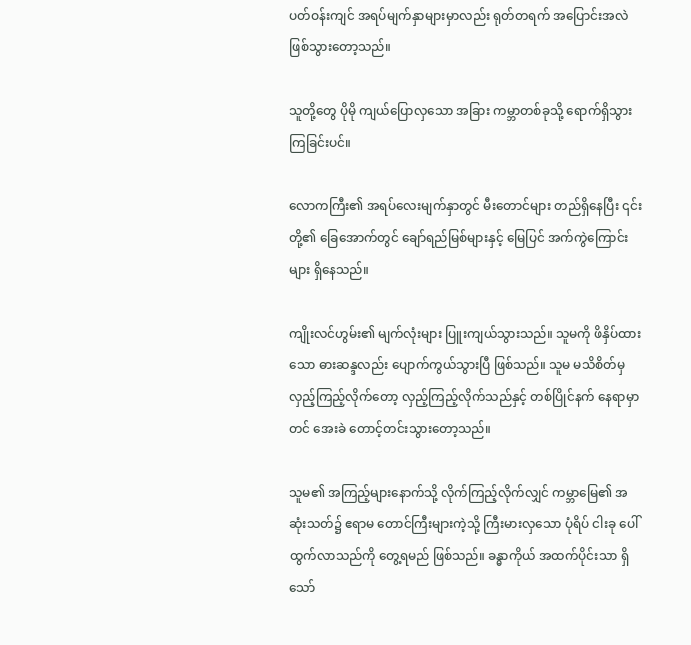ပတ်ဝန်းကျင် အရပ်မျက်နှာများမှာလည်း ရုတ်တရက် အပြောင်းအလဲ ဖြစ်သွားတော့သည်။

သူတို့တွေ ပိုမို ကျယ်ပြောလှသော အခြား ကမ္ဘာတစ်ခုသို့ ရောက်ရှိသွားကြခြင်းပင်။

လောကကြီး၏ အရပ်လေးမျက်နှာတွင် မီးတောင်များ တည်ရှိနေပြီး ၎င်းတို့၏ ခြေအောက်တွင် ချော်ရည်မြစ်များနှင့် မြေပြင် အက်ကွဲကြောင်းများ ရှိနေသည်။

ကျိုးလင်ဟွမ်း၏ မျက်လုံးများ ပြူးကျယ်သွားသည်။ သူမကို ဖိနှိပ်ထားသော ဓားဆန္ဒလည်း ပျောက်ကွယ်သွားပြီ ဖြစ်သည်။ သူမ မသိစိတ်မှ လှည့်ကြည့်လိုက်တော့ လှည့်ကြည့်လိုက်သည်နှင့် တစ်ပြိုင်နက် နေရာမှာတင် အေးခဲ တောင့်တင်းသွားတော့သည်။

သူမ၏ အကြည့်များနောက်သို့ လိုက်ကြည့်လိုက်လျှင် ကမ္ဘာမြေ၏ အဆုံးသတ်၌ ဧရာမ တောင်ကြီးများကဲ့သို့ ကြီးမားလှသော ပုံရိပ် ငါးခု ပေါ်ထွက်လာသည်ကို တွေ့ရမည် ဖြစ်သည်။ ခန္ဓာကိုယ် အထက်ပိုင်းသာ ရှိသော်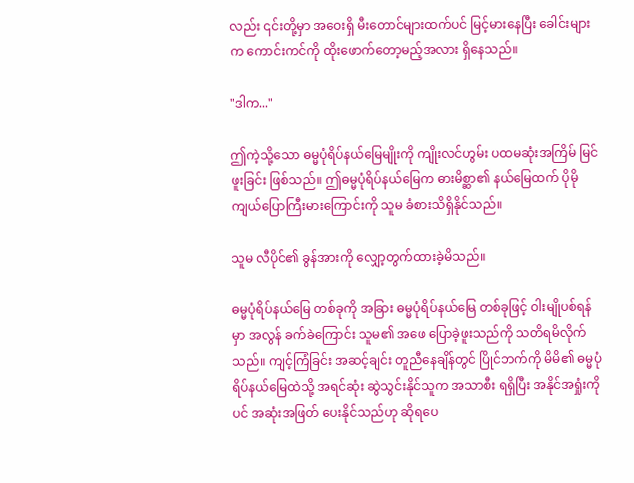လည်း ၎င်းတို့မှာ အဝေးရှိ မီးတောင်များထက်ပင် မြင့်မားနေပြီး ခေါင်းများက ကောင်းကင်ကို ထိုးဖောက်တော့မည့်အလား ရှိနေသည်။

"ဒါက..."

ဤကဲ့သို့သော ဓမ္မပုံရိပ်နယ်မြေမျိုးကို ကျိုးလင်ဟွမ်း ပထမဆုံးအကြိမ် မြင်ဖူးခြင်း ဖြစ်သည်။ ဤဓမ္မပုံရိပ်နယ်မြေက ဓားမိစ္ဆာ၏ နယ်မြေထက် ပိုမို ကျယ်ပြောကြီးမားကြောင်းကို သူမ ခံစားသိရှိနိုင်သည်။

သူမ လီပိုင်၏ ခွန်အားကို လျှော့တွက်ထားခဲ့မိသည်။

ဓမ္မပုံရိပ်နယ်မြေ တစ်ခုကို အခြား ဓမ္မပုံရိပ်နယ်မြေ တစ်ခုဖြင့် ဝါးမျိုပစ်ရန်မှာ အလွန် ခက်ခဲကြောင်း သူမ၏ အဖေ ပြောခဲ့ဖူးသည်ကို သတိရမိလိုက်သည်။ ကျင့်ကြံခြင်း အဆင့်ချင်း တူညီနေချိန်တွင် ပြိုင်ဘက်ကို မိမိ၏ ဓမ္မပုံရိပ်နယ်မြေထဲသို့ အရင်ဆုံး ဆွဲသွင်းနိုင်သူက အသာစီး ရရှိပြီး အနိုင်အရှုံးကိုပင် အဆုံးအဖြတ် ပေးနိုင်သည်ဟု ဆိုရပေ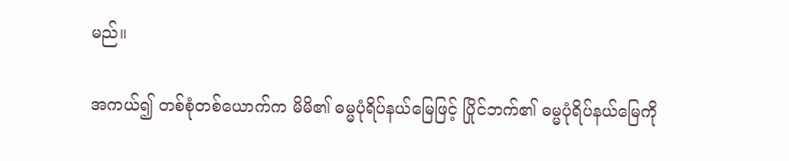မည်။

အကယ်၍ တစ်စုံတစ်ယောက်က မိမိ၏ ဓမ္မပုံရိပ်နယ်မြေဖြင့် ပြိုင်ဘက်၏ ဓမ္မပုံရိပ်နယ်မြေကို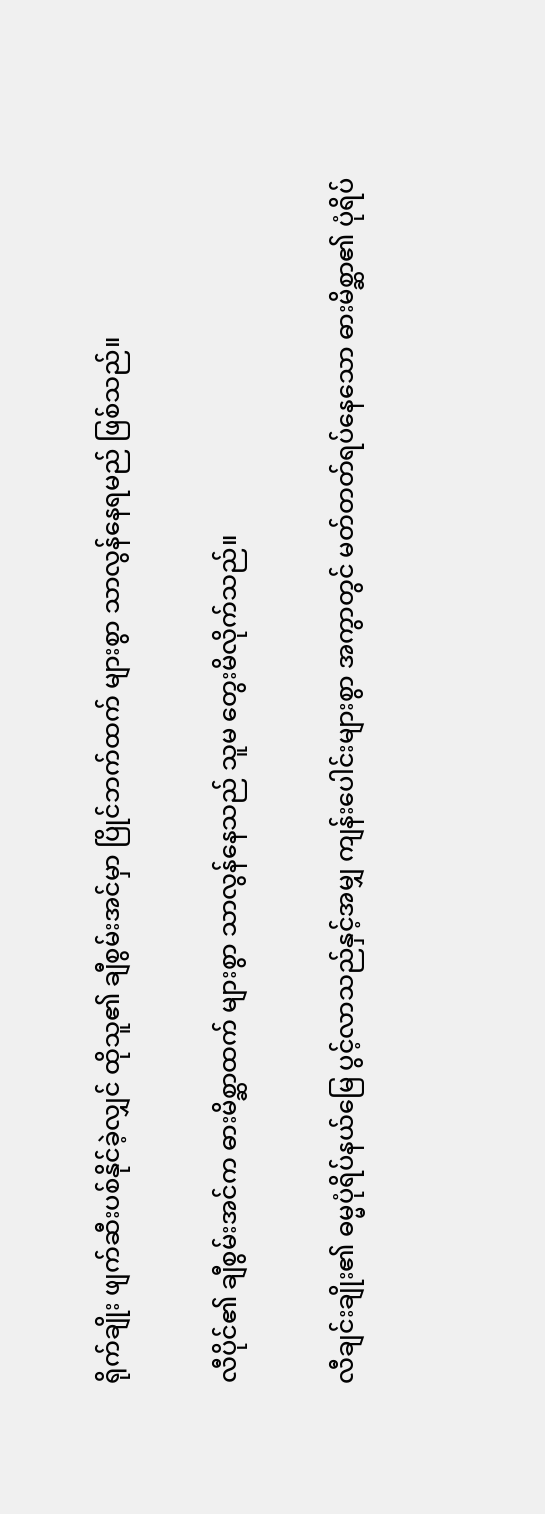ရိုက်ချိုး ဖျက်ဆီးပစ်နိုင်ခဲ့လျှင် ထိုသူ၏ ချီစွမ်းအင်မှာ ပြိုင်ဘက်ထက် များစွာ သာလွန်နေရမည် ဖြစ်သည်။

လီပိုင်၏ ချီစွမ်းအင်က ဓားမိစ္ဆာထက် များစွာ သာလွန်နေသည် သူမ တွေးမိလိုက်သည်။

လီချင်းချိုး၏ ဓမ္မပုံရိပ်နယ်မြေ ပွင့်လာသည်နှင့်အမျှ ကျန်းပေါင်းများစွာ အကွာတွင် မတ်တတ်ရပ်နေသော ဓားမိစ္ဆာ၏ ပုံရိပ်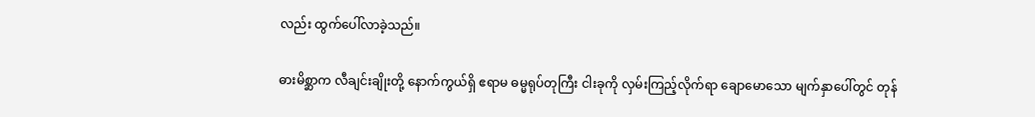လည်း ထွက်ပေါ်လာခဲ့သည်။

ဓားမိစ္ဆာက လီချင်းချိုးတို့ နောက်ကွယ်ရှိ ဧရာမ ဓမ္မရုပ်တုကြီး ငါးခုကို လှမ်းကြည့်လိုက်ရာ ချောမောသော မျက်နှာပေါ်တွင် တုန်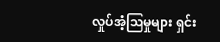လှုပ်အံ့ဩမှုများ ရှင်း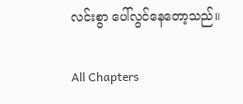လင်းစွာ ပေါ်လွင်နေတော့သည်။

All Chapters